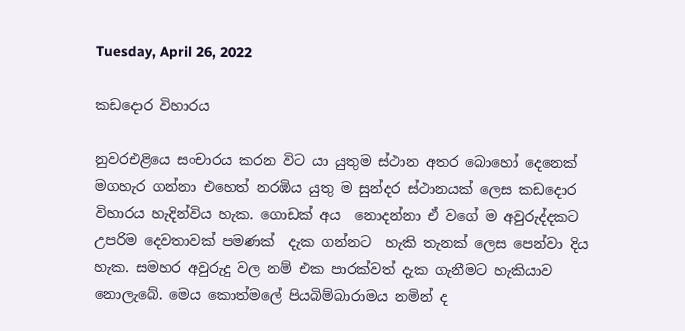Tuesday, April 26, 2022

කඩදොර විහාරය

නුවරඑළියෙ සංචාරය කරන විට යා යුතුම ස්ථාන අතර බොහෝ දෙනෙක් මගහැර ගන්නා එහෙත් නරඹිය යුතු ම සුන්දර ස්ථානයක් ලෙස කඩදොර විහාරය හැදින්විය හැක. ගොඩක් අය  නොදන්නා ඒ වගේ ම අවුරුද්දකට උපරිම දෙවතාවක් පමණක්  දැක ගන්නට  හැකි තැනක් ලෙස පෙන්වා දිය හැක. සමහර අවුරුදු වල නම් එක පාරක්වත් දැක ගැනීමට හැකියාව නොලැබේ. මෙය කොත්මලේ පියබිම්බාරාමය නමින් ද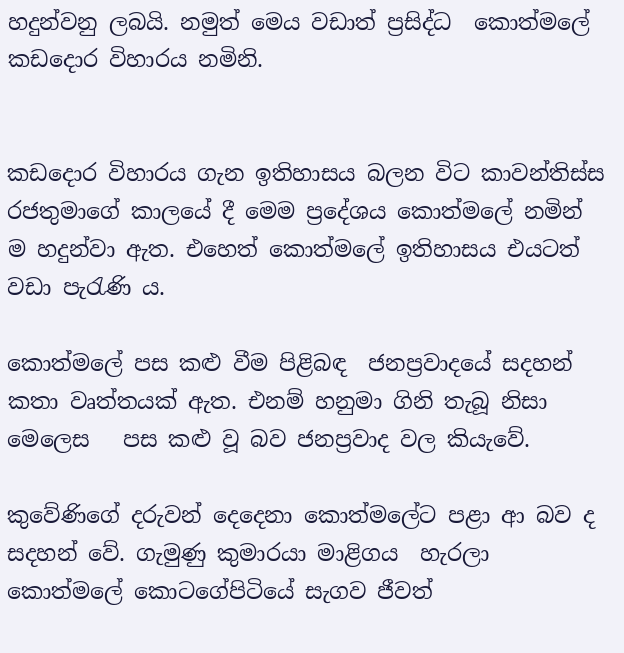හදුන්වනු ලබයි. නමුත් මෙය වඩාත් ප්‍රසිද්ධ  කොත්මලේ කඩදොර විහාරය නමිනි.


කඩදොර විහාරය ගැන ඉතිහාසය බලන විට කාවන්තිස්ස රජතුමාගේ කාලයේ දී මෙම ප්‍රදේශය කොත්මලේ නමින් ම හදුන්වා ඇත. එහෙත් කොත්මලේ ඉතිහාසය එයටත් වඩා පැරැණි ය.

කොත්මලේ පස කළු වීම පිළිබඳ  ජනප්‍රවාදයේ සදහන්  කතා වෘත්තයක් ඇත. එනම් හනුමා ගිනි තැබූ නිසා මෙලෙස   පස කළු වූ බව ජනප්‍රවාද වල කියැවේ.

කුවේණිගේ දරුවන් දෙදෙනා කොත්මලේට පළා ආ බව ද සදහන් වේ. ගැමුණු කුමාරයා මාළිගය  හැරලා   කොත්මලේ කොටගේපිටියේ සැගව ජීවත්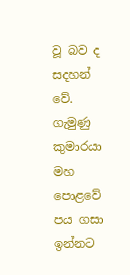වූ බව ද සදහන් වේ.  ගැමුණු කුමාරයා මහ පොළවේ පය ගසා ඉන්නට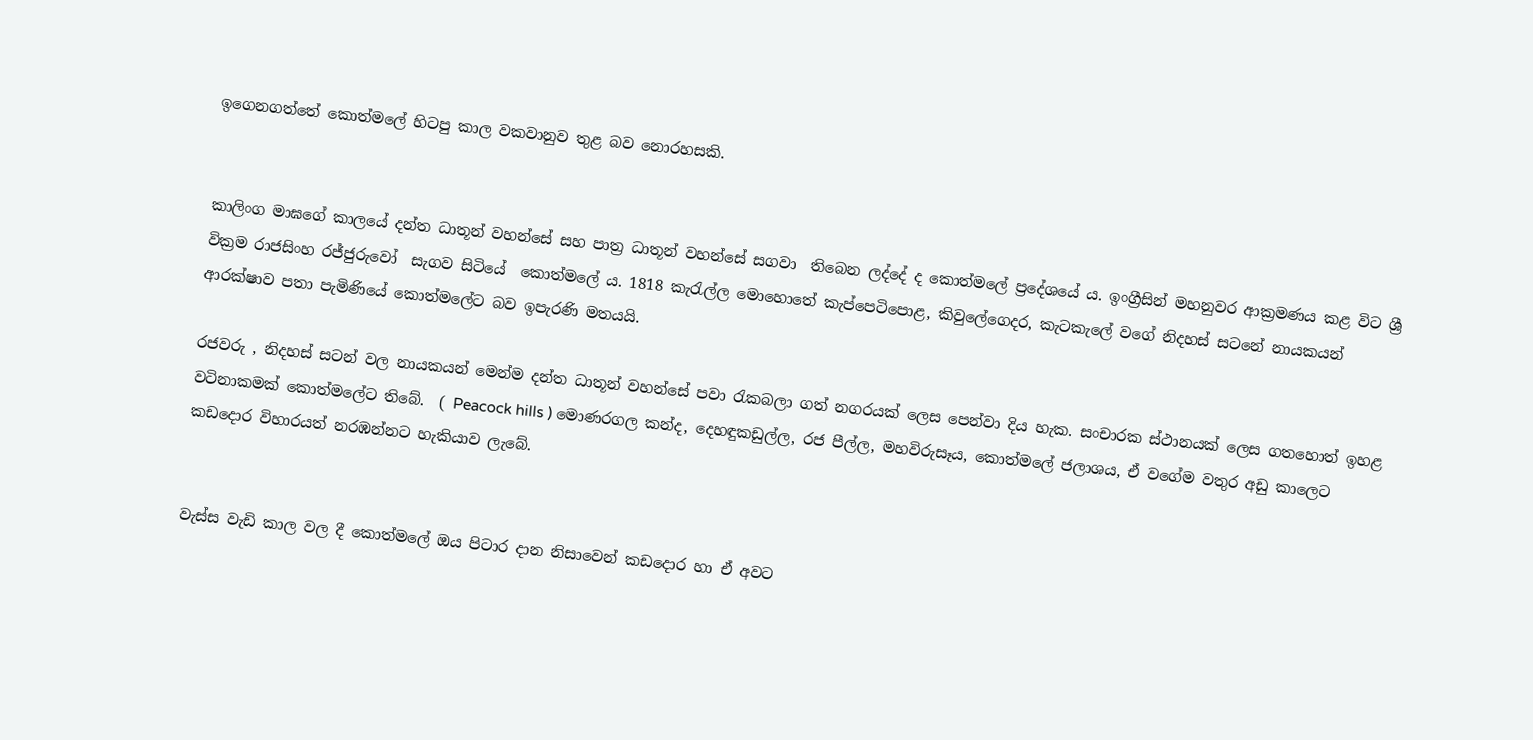ඉගෙනගත්තේ කොත්මලේ හිටපු කාල වකවානුව තුළ බව නොරහසකි.


කාලිංග මාඝගේ කාලයේ දන්ත ධාතූන් වහන්සේ සහ පාත්‍ර ධාතූන් වහන්සේ සගවා  තිබෙන ලද්දේ ද කොත්මලේ ප්‍රදේශයේ ය. ඉංග්‍රීසින් මහනුවර ආක්‍රමණය කළ විට ශ්‍රී වික්‍රම රාජසිංහ රජ්ජුරුවෝ  සැගව සිටියේ  කොත්මලේ ය. 1818 කැරැල්ල මොහොතේ කැප්පෙටිපොළ, කිවුලේගෙදර, කැටකැලේ වගේ නිදහස් සටනේ නායකයන් ආරක්ෂාව පතා පැමිණියේ කොත්මලේට බව ඉපැරණි මතයයි.

රජවරු , නිදහස් සටන් වල නායකයන් මෙන්ම දන්ත ධාතූන් වහන්සේ පවා රැකබලා ගත් නගරයක් ලෙස පෙන්වා දිය හැක. සංචාරක ස්ථානයක් ලෙස ගතහොත් ඉහළ  වටිනාකමක් කොත්මලේට තිබේ.  ( Peacock hills ) මොණරගල කන්ද, දෙහඳුකඩුල්ල, රජ පීල්ල, මහවිරුසෑය, කොත්මලේ ජලාශය, ඒ වගේම වතුර අඩු කාලෙට කඩදොර විහාරයත් නරඹන්නට හැකියාව ලැබේ.


වැස්ස වැඩි කාල වල දී කොත්මලේ ඔය පිටාර දාන නිසාවෙන් කඩදොර හා ඒ අවට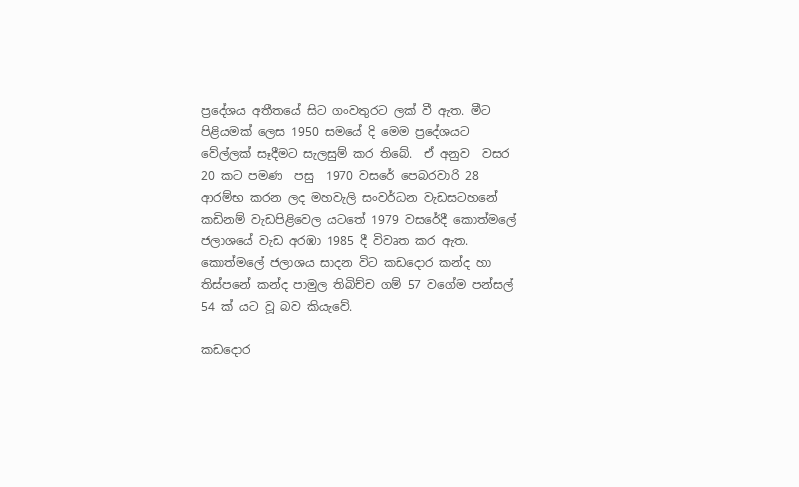ප්‍රදේශය අතීතයේ සිට ගංවතුරට ලක් වී ඇත. මීට  පිළියමක් ලෙස 1950 සමයේ දි මෙම ප්‍රදේශයට වේල්ලක් සෑදීමට සැලසුම් කර තිබේ.  ඒ අනුව  වසර 20 කට පමණ  පසු  1970 වසරේ පෙබරවාරි 28 ආරම්භ කරන ලද මහවැලි සංවර්ධන වැඩසටහනේ කඩිනම් වැඩපිළිවෙල යටතේ 1979 වසරේදී කොත්මලේ ජලාශයේ වැඩ අරඹා 1985 දී විවෘත කර ඇත. කොත්මලේ ජලාශය සාදන විට කඩදොර කන්ද හා තිස්පනේ කන්ද පාමුල තිබිච්ච ගම් 57 වගේම පන්සල් 54 ක් යට වූ බව කියැවේ.

කඩදොර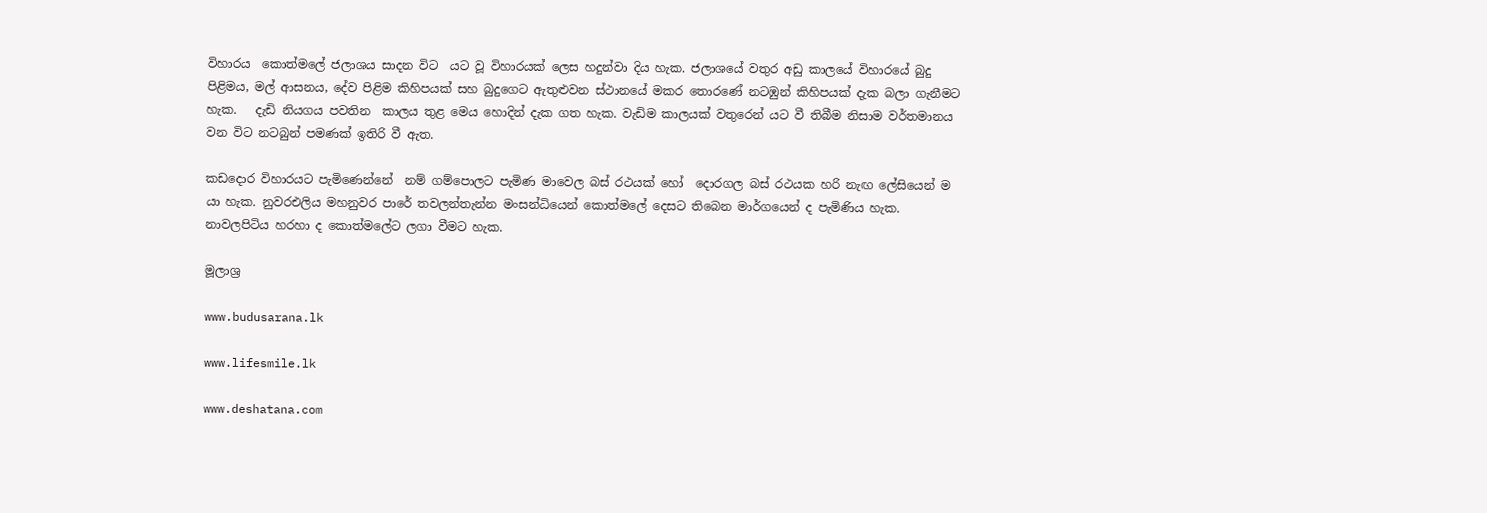විහාරය  කොත්මලේ ජලාශය සාදන විට  යට වූ විහාරයක් ලෙස හදුන්වා දිය හැක. ජලාශයේ වතුර අඩු කාලයේ විහාරයේ බුදු පිළිමය, මල් ආසනය, දේව පිළිම කිහිපයක් සහ බුදුගෙට ඇතුළුවන ස්ථානයේ මකර තොරණේ නටඹුන් කිහිපයක් දැක බලා ගැනීමට හැක.   දැඩි නියගය පවතින  කාලය තුළ මෙය හොදින් දැක ගත හැක. වැඩිම කාලයක් වතුරෙන් යට වී තිබීම නිසාම වර්තමානය වන විට නටබුන් පමණක් ඉතිරි වී ඇත.

කඩදොර විහාරයට පැමිණෙන්නේ  නම් ගම්පොලට පැමිණ මාවෙල බස් රථයක් හෝ  දොරගල බස් රථයක හරි නැඟ ලේසියෙන් ම යා හැක. නුවරඑලිය මහනුවර පාරේ තවලන්තැන්න මංසන්ධියෙන් කොත්මලේ දෙසට තිබෙන මාර්ගයෙන් ද පැමිණිය හැක. නාවලපිටිය හරහා ද කොත්මලේට ලගා වීමට හැක.

මූලාශ්‍ර

www.budusarana.lk

www.lifesmile.lk

www.deshatana.com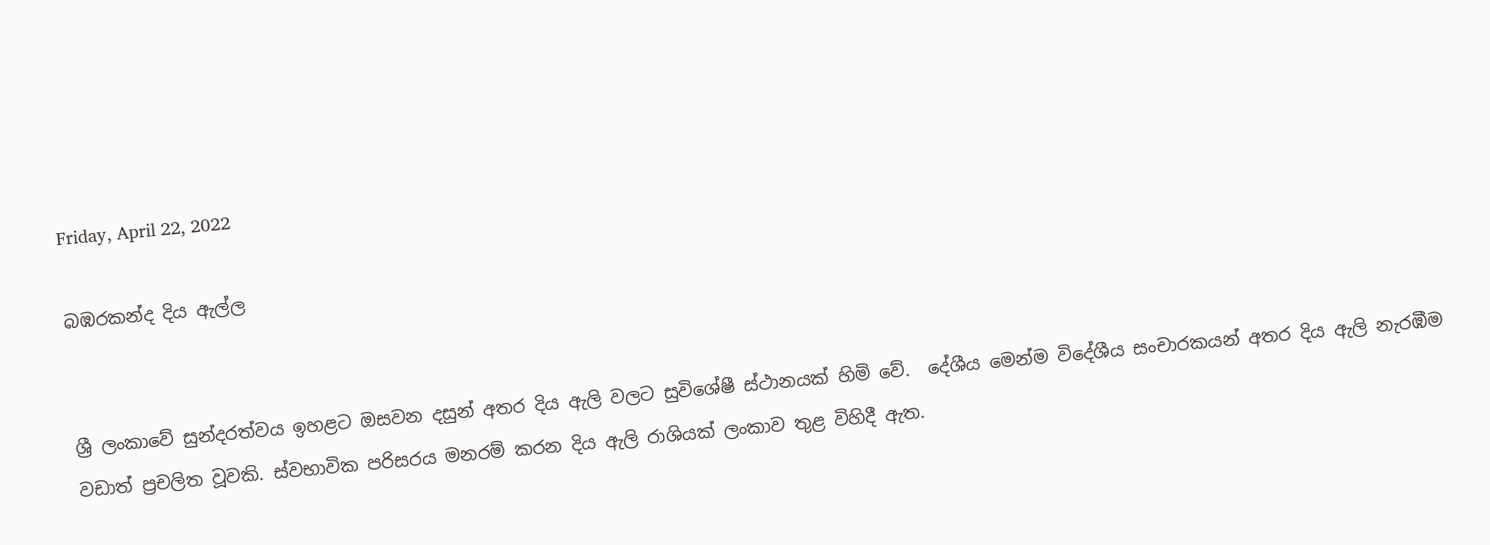Friday, April 22, 2022

බඹරකන්ද දිය ඇල්ල


ශ්‍රී ලංකාවේ සුන්දරත්වය ඉහළට ඔසවන දසුන් අතර දිය ඇලි වලට සුවිශේෂී ස්ථානයක් හිමි වේ.  දේශීය මෙන්ම විදේශීය සංචාරකයන් අතර දිය ඇලි නැරඹීම වඩාත් ප්‍රචලිත වූවකි. ස්වභාවික පරිසරය මනරම් කරන දිය ඇලි රාශියක් ලංකාව තුළ විහිදී ඇත.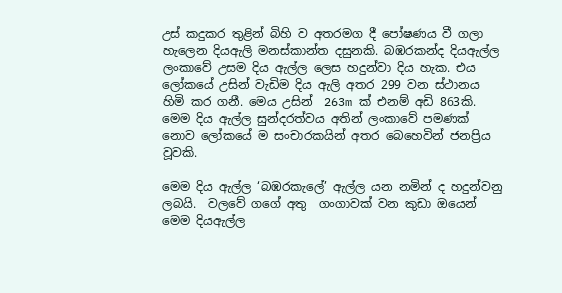උස් කදුකර තුළින් බිහි ව අතරමග දී පෝෂණය වී ගලා හැලෙන දියඇලි මනස්කාන්ත දසුනකි. බඹරකන්ද දියඇල්ල  ලංකාවේ උසම දිය ඇල්ල ලෙස හදුන්වා දිය හැක. එය ලෝකයේ උසින් වැඩිම දිය ඇලි අතර 299 වන ස්ථානය හිමි කර ගනී. මෙය උසින්  263m ක් එනම් අඩි 863කි.  මෙම දිය ඇල්ල සුන්දරත්වය අතින් ලංකාවේ පමණක් නොව ලෝකයේ ම සංචාරකයින් අතර බෙහෙවින් ජනප්‍රිය වූවකි.

මෙම දිය ඇල්ල ‘බඹරකැලේ’ ඇල්ල යන නමින් ද හදුන්වනු ලබයි.  වලවේ ගගේ අතු  ගංගාවක් වන කුඩා ඔයෙන් මෙම දියඇල්ල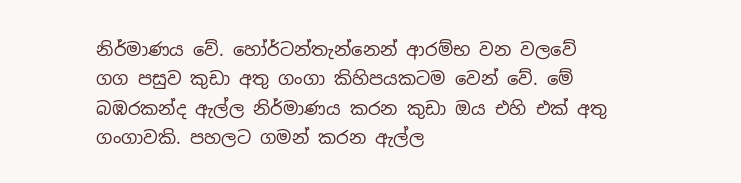නිර්මාණය වේ. හෝර්ටන්තැන්නෙන් ආරම්භ වන වලවේ ගග පසුව කුඩා අතු ගංගා කිහිපයකටම වෙන් වේ. මේ බඹරකන්ද ඇල්ල නිර්මාණය කරන කුඩා ඔය එහි එක් අතු ගංගාවකි. පහලට ගමන් කරන ඇල්ල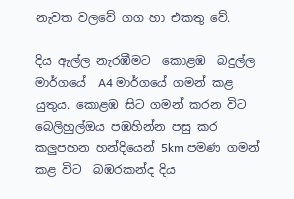නැවත වලවේ ගග හා එකතු වේ.

දිය ඇල්ල නැරඹීමට  කොළඹ  බදුල්ල මාර්ගයේ  A4 මාර්ගයේ ගමන් කළ යුතුය. කොළඹ සිට ගමන් කරන විට බෙලිහුල්ඔය පඹහින්න පසු කර  කලුපහන හන්දියෙන් 5km පමණ ගමන් කළ විට  බඹරකන්ද දිය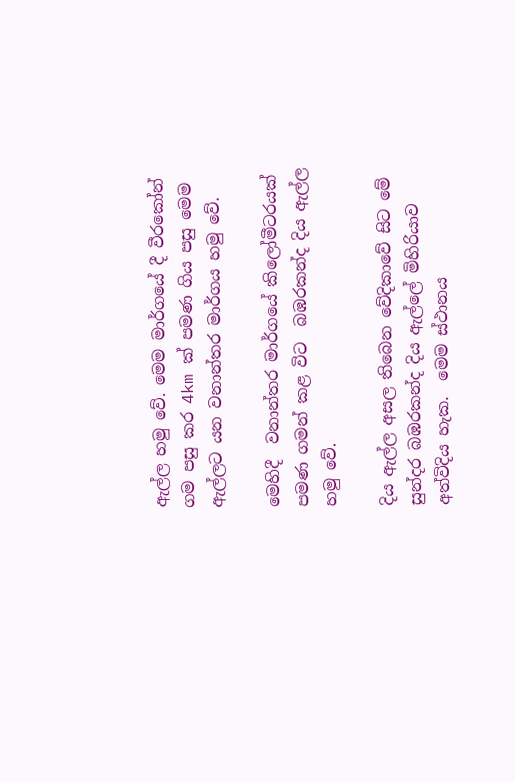ඇල්ල හමු වේ. මෙම මාර්ගයේ දී වීරකෝන් ගම පසු කර 4km ක් පමණ ගිය පසු මෙම ඇල්ලට යන වනාන්තර මාර්ගය හමු වේ.

මෙහිදී  වනාන්තර මාර්ගයේ කිලෝමීටරයක් පමණ ගමන් කළ විට  බඹරකන්ද දිය ඇල්ල හමු වේ.

දිය ඇල්ල අසල තිබෙන වේදිකාවේ සිට මේ සුන්දර බඹරකන්ද දිය ඇල්ලේ මිහිරියාව අත්විදිය හැක.  මෙම ස්ථානය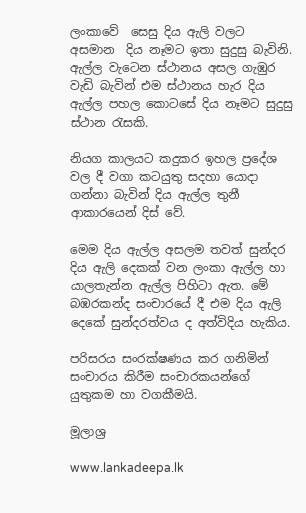ලංකාවේ  සෙසු දිය ඇලි වලට අසමාන  දිය නෑමට ඉතා සුදුසු බැවිනි.  ඇල්ල වැටෙන ස්ථානය අසල ගැඹුර වැඩි බැවින් එම ස්ථානය හැර දිය ඇල්ල පහල කොටසේ දිය නෑමට සුදුසු ස්ථාන රැසකි.

නියග කාලයට කදුකර ඉහල ප්‍රදේශ වල දී වගා කටයුතු සදහා යොදා ගන්නා බැවින් දිය ඇල්ල තුනී ආකාරයෙන් දිස් වේ.

මෙම දිය ඇල්ල අසලම තවත් සුන්දර දිය ඇලි දෙකක් වන ලංකා ඇල්ල හා යාලතැන්න ඇල්ල පිහිටා ඇත. මේ බඹරකන්ද සංචාරයේ දී එම දිය ඇලි දෙකේ සුන්දරත්වය ද අත්විදිය හැකිය.

පරිසරය සංරක්ෂණය කර ගනිමින් සංචාරය කිරීම සංචාරකයන්ගේ යුතුකම හා වගකීමයි.

මූලාශ්‍ර

www.lankadeepa.lk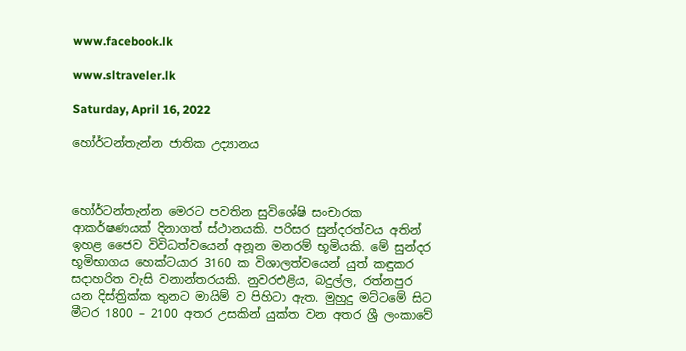www.facebook.lk

www.sltraveler.lk

Saturday, April 16, 2022

හෝර්ටන්තැන්න ජාතික උද්‍යානය



හෝර්ටන්තැන්න මෙරට පවතින සුවිශේෂි සංචාරක ආකර්ෂණයක් දිනාගත් ස්ථානයකි. පරිසර සුන්දරත්වය අතින් ඉහළ ජෛව විවිධත්වයෙන් අනූන මනරම් භූමියකි. මේ සුන්දර භූමිභාගය හෙක්ටයාර 3160 ක විශාලත්වයෙන් යුත් කඳුකර සදාහරිත වැසි වනාන්තරයකි. නුවරඑළිය, බදුල්ල, රත්නපුර යන දිස්ත්‍රික්ක තුනට මායිම් ව පිහිටා ඇත. මුහුදු මට්ටමේ සිට මීටර 1800 – 2100 අතර උසකින් යුක්ත වන අතර ශ්‍රී ලංකාවේ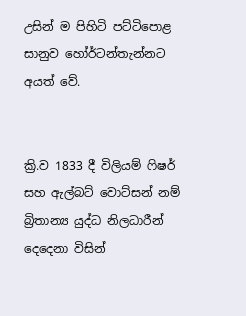උසින් ම පිහිටි පට්ටිපොළ සානුව හෝර්ටන්තැන්නට අයත් වේ.


ක්‍රි.ව 1833 දී විලියම් ෆිෂර් සහ ඇල්බට් වොට්සන් නම් බ්‍රිතාන්‍ය යුද්ධ නිලධාරීන් දෙදෙනා විසින්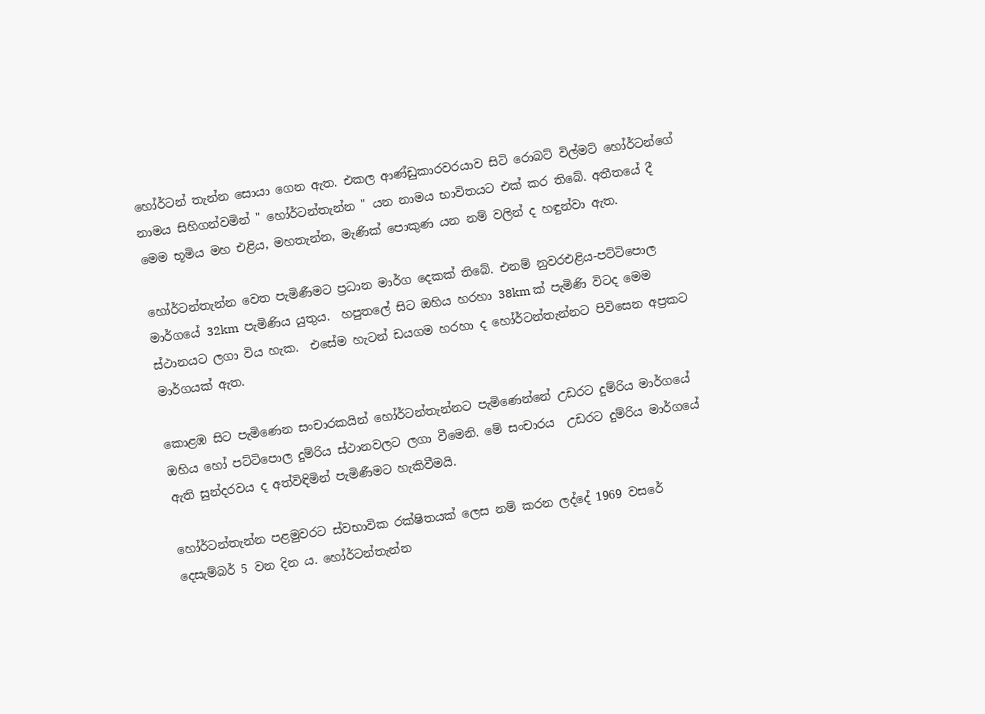හෝර්ටන් තැන්න සොයා ගෙන ඇත. එකල ආණ්‍ඩුකාරවරයාව සිටි රොබට් විල්මට් හෝර්ටන්ගේ නාමය සිහිගන්වමින් " හෝර්ටන්තැන්න " යන නාමය භාවිතයට එක් කර තිබේ. අතීතයේ දී මෙම භූමිය මහ එළිය, මහතැන්න, මැණික් පොකුණ යන නම් වලින් ද හඳුන්වා ඇත.

හෝර්ටන්තැන්න වෙත පැමිණීමට ප්‍රධාන මාර්ග දෙකක් තිබේ. එනම් නුවරඑළිය-පට්ටිපොල මාර්ගයේ 32km  පැමිණිය යුතුය.  හපුතලේ සිට ඔහිය හරහා 38km ක් පැමිණි විටද මෙම ස්ථානයට ලගා විය හැක.  එසේම හැටන් ඩයගම හරහා ද හෝර්ටන්තැන්නට පිවිසෙන අප්‍රකට  මාර්ගයක් ඇත.

කොළඹ සිට පැමිණෙන සංචාරකයින් හෝර්ටන්තැන්නට පැමිණෙන්නේ උඩරට දුම්රිය මාර්ගයේ ඔහිය හෝ පට්ටිපොල දුම්රිය ස්ථානවලට ලගා වීමෙනි. මේ සංචාරය  උඩරට දුම්රිය මාර්ගයේ ඇති සුන්දරවය ද අත්විඳිමින් පැමිණීමට හැකිවීමයි.

හෝර්ටන්තැන්න පළමුවරට ස්වභාවික රක්ෂිතයක් ලෙස නම් කරන ලද්දේ 1969 වසරේ දෙසැම්බර් 5 වන දින ය. හෝර්ටන්තැන්න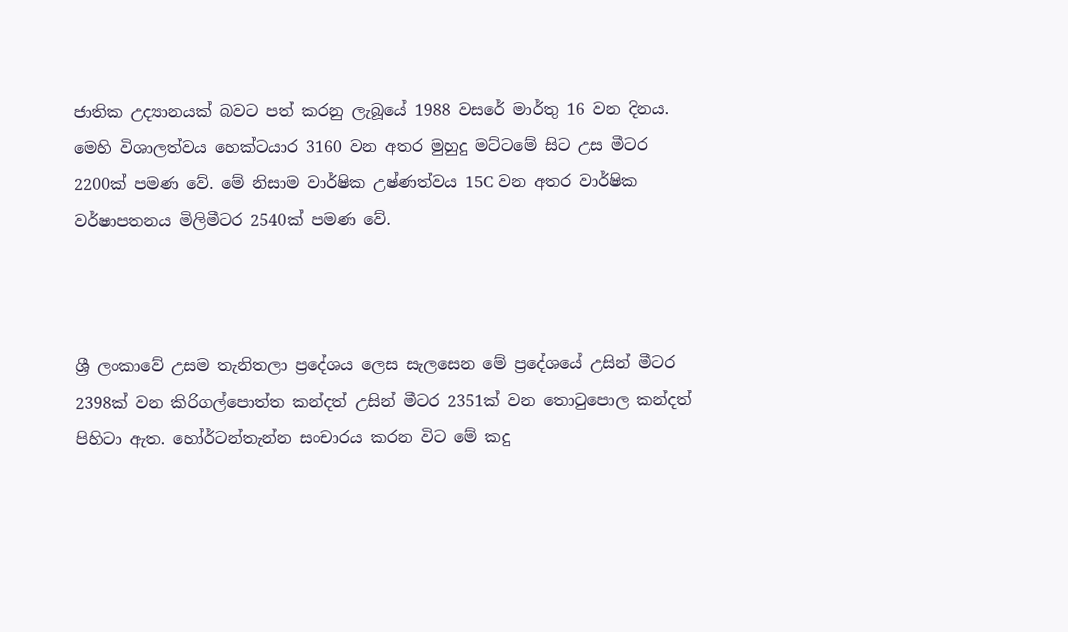ජාතික උද්‍යානයක් බවට පත් කරනු ලැබූයේ 1988 වසරේ මාර්තු 16 වන දිනය. මෙහි විශාලත්වය හෙක්ටයාර 3160 වන අතර මුහුදු මට්ටමේ සිට උස මීටර 2200ක් පමණ වේ. මේ නිසාම වාර්ෂික උෂ්ණත්වය 15C වන අතර වාර්ෂික වර්ෂාපතනය මිලිමීටර 2540ක් පමණ වේ.



ශ්‍රී ලංකාවේ උසම තැනිතලා ප්‍රදේශය ලෙස සැලසෙන මේ ප්‍රදේශයේ උසින් මීටර 2398ක් වන කිරිගල්පොත්ත කන්දත් උසින් මීටර 2351ක් වන තොටුපොල කන්දත් පිහිටා ඇත. හෝර්ටන්තැන්න සංචාරය කරන විට මේ කදු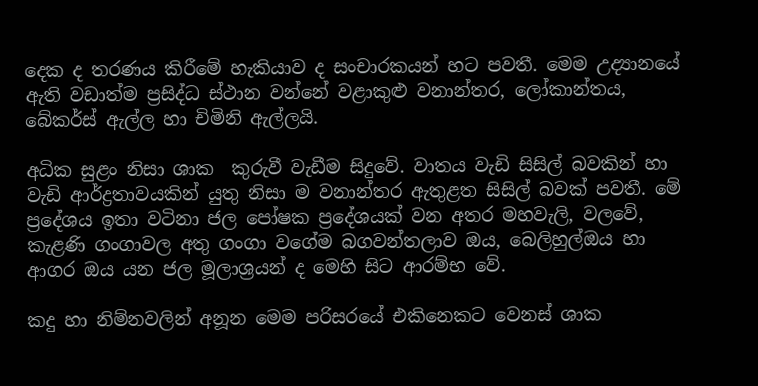දෙක ද තරණය කිරීමේ හැකියාව ද සංචාරකයන් හට පවතී. මෙම උද්‍යානයේ ඇති වඩාත්ම ප්‍රසිද්ධ ස්ථාන වන්නේ වළාකුළු වනාන්තර, ලෝකාන්තය, බේකර්ස් ඇල්ල හා චිමිනි ඇල්ලයි.

අධික සුළං නිසා ශාක  කුරුවී වැඩීම සිදුවේ. වාතය වැඩි සිසිල් බවකින් හා වැඩි ආර්ද්‍රතාවයකින් යුතු නිසා ම වනාන්තර ඇතුළත සිසිල් බවක් පවතී. මේ ප්‍රදේශය ඉතා වටිනා ජල පෝෂක ප්‍රදේශයක් වන අතර මහවැලි, වලවේ, කැළණි ගංගාවල අතු ගංගා වගේම බගවන්තලාව ඔය, බෙලිහුල්ඔය හා ආගර ඔය යන ජල මූලාශ්‍රයන් ද මෙහි සිට ආරම්භ වේ.

කදු හා නිම්නවලින් අනූන මෙම පරිසරයේ එකිනෙකට වෙනස් ශාක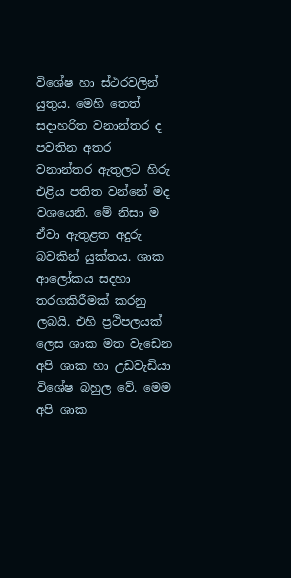විශේෂ හා ස්ථරවලින් යුතුය. මෙහි තෙත් සදාහරිත වනාන්තර ද පවතින අතර වනාන්තර ඇතුලට හිරු එළිය පතිත වන්නේ මද වශයෙනි. මේ නිසා ම ඒවා ඇතුළත අදුරු බවකින් යුක්තය. ශාක ආලෝකය සදහා තරගකිරීමක් කරනු ලබයි. එහි ප්‍රථිපලයක් ලෙස ශාක මත වැඩෙන අපි ශාක හා උඩවැඩියා විශේෂ බහුල වේ. මෙම අපි ශාක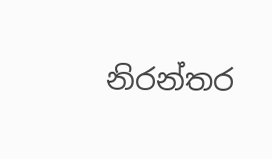නිරන්තර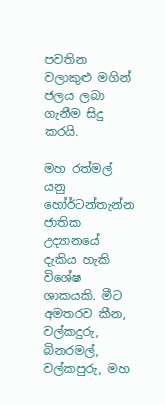පවතින වලාකුළු මගින් ජලය ලබා ගැනීම සිදු කරයි.

මහ රත්මල් යනු හෝර්ටන්තැන්න ජාතික උද්‍යානයේ දැකිය හැකි විශේෂ ශාකයකි. මීට අමතරව කීන, වල්කදුරු, බිනරමල්, වල්කපුරු, මහ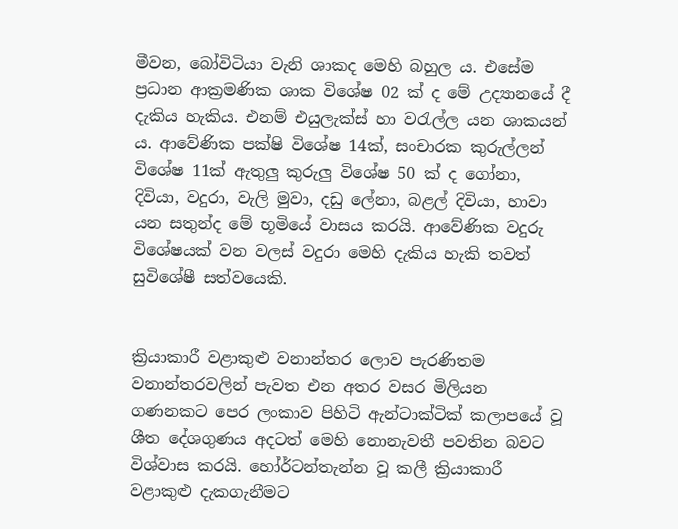මීවන, බෝවිටියා වැනි ශාකද මෙහි බහුල ය. එසේම ප්‍රධාන ආක්‍රමණික ශාක විශේෂ 02 ක් ද මේ උද්‍යානයේ දී දැකිය හැකිය. එනම් එයුලැක්ස් හා වරැල්ල යන ශාකයන් ය. ආවේණික පක්ෂි විශේෂ 14ක්, සංචාරක කුරුල්ලන් විශේෂ 11ක් ඇතුලු කුරුලු විශේෂ 50 ක් ද ගෝනා, දිවියා, වදුරා, වැලි මුවා, දඩු ලේනා, බළල් දිවියා, හාවා යන සතුන්ද මේ භූමියේ වාසය කරයි. ආවේණික වදුරු විශේෂයක් වන වලස් වදුරා මෙහි දැකිය හැකි තවත් සුවිශේෂී සත්වයෙකි.


ක්‍රියාකාරී වළාකුළු වනාන්තර ලොව පැරණිතම වනාන්තරවලින් පැවත එන අතර වසර මිලියන ගණනකට පෙර ලංකාව පිහිටි ඇන්ටාක්ටික් කලාපයේ වූ ශීත දේශගුණය අදටත් මෙහි නොනැවතී පවතින බවට විශ්වාස කරයි. හෝර්ටන්තැන්න වූ කලී ක්‍රියාකාරී වළාකුළු දැකගැනීමට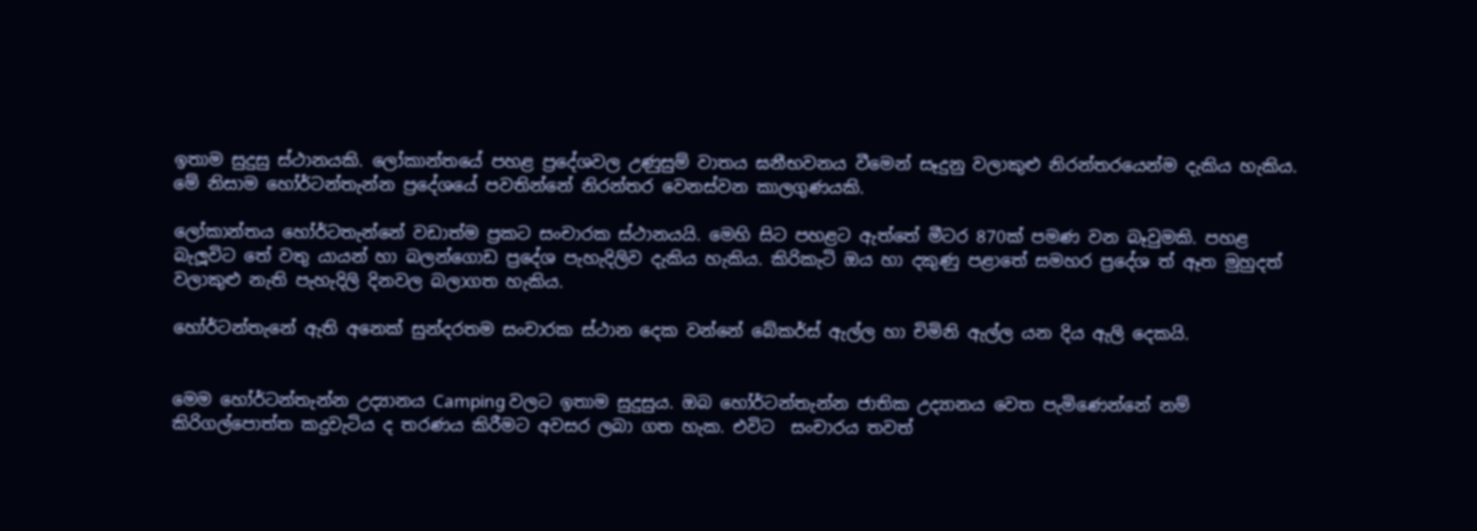ඉතාම සුදුසු ස්ථානයකි. ලෝකාන්තයේ පහළ ප්‍රදේශවල උණුසුම් වාතය ඝනීභවනය වීමෙන් සෑදුනු වලාකුළු නිරන්තරයෙන්ම දැකිය හැකිය. මේ නිසාම හෝර්ටන්තැන්න ප්‍රදේශයේ පවතින්නේ නිරන්තර වෙනස්වන කාලගුණයකි.

ලෝකාන්තය හෝර්ටතැන්නේ වඩාත්ම ප්‍රකට සංචාරක ස්ථානයයි. මෙහි සිට පහළට ඇත්තේ මීටර 870ක් පමණ වන බෑවුමකි. පහළ බැලූවිට තේ වතු යායන් හා බලන්ගොඩ ප්‍රදේශ පැහැදිලිව දැකිය හැකිය. කිරිකැටි ඔය හා දකුණු පළාතේ සමහර ප්‍රදේශ ත් ඈත මුහුදත් වලාකුළු නැති පැහැදිලි දිනවල බලාගත හැකිය.

හෝර්ටන්තැනේ ඇති අනෙක් සුන්දරතම සංචාරක ස්ථාන දෙක වන්නේ බේකර්ස් ඇල්ල හා චිමිනි ඇල්ල යන දිය ඇලි දෙකයි.


මෙම හෝර්ටන්තැන්න උද්‍යානය Camping වලට ඉතාම සුදුසුය. ඔබ හෝර්ටන්තැන්න ජාතික උද්‍යානය වෙත පැමිණෙන්නේ නම් කිරිගල්පොත්ත කදුවැටිය ද තරණය කිරීමට අවසර ලබා ගත හැක. එවිට  සංචාරය තවත්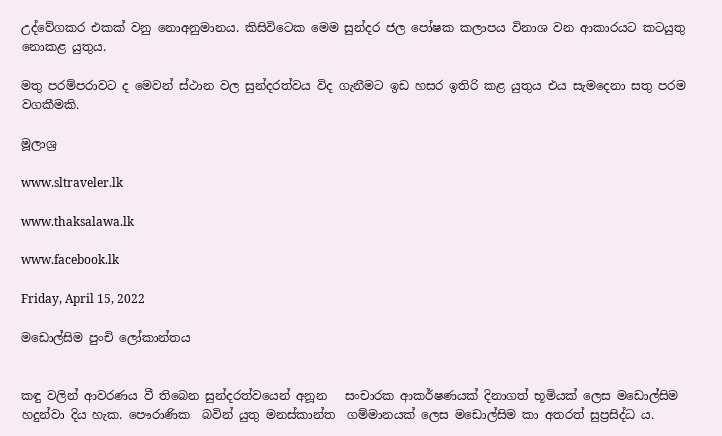උද්වේගකර එකක් වනු නොඅනුමානය. කිසිවිටෙක මෙම සුන්දර ජල පෝෂක කලාපය විනාශ වන ආකාරයට කටයුතු නොකළ යුතුය.

මතු පරම්පරාවට ද මෙවන් ස්ථාන වල සුන්දරත්වය විද ගැනීමට ඉඩ හසර ඉතිරි කළ යුතුය එය සැමදෙනා සතු පරම වගකීමකි.

මූලාශ්‍ර

www.sltraveler.lk

www.thaksalawa.lk

www.facebook.lk

Friday, April 15, 2022

මඩොල්සිම පුංචි ලෝකාන්තය


කඳු වලින් ආවරණය වී තිබෙන සුන්දරත්වයෙන් අනූන   සංචාරක ආකර්ෂණයක් දිනාගත් භූමියක් ලෙස මඩොල්සිම හදුන්වා දිය හැක. පෞරාණික  බවින් යුතු මනස්කාන්ත  ගම්මානයක් ලෙස මඩොල්සිම කා අතරත් සුප්‍රසිද්ධ ය.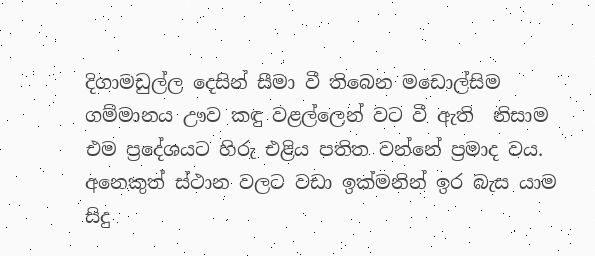දිගාමඩුල්ල දෙසින් සීමා වී තිබෙන මඩොල්සිම ගම්මානය ඌව කඳු වළල්ලෙන් වට වී ඇති  නිසාම එම ප්‍රදේශයට හිරු එළිය පතිත වන්නේ ප්‍රමාද වය. අනෙකුත් ස්ථාන වලට වඩා ඉක්මනින් ඉර බැස යාම  සිදු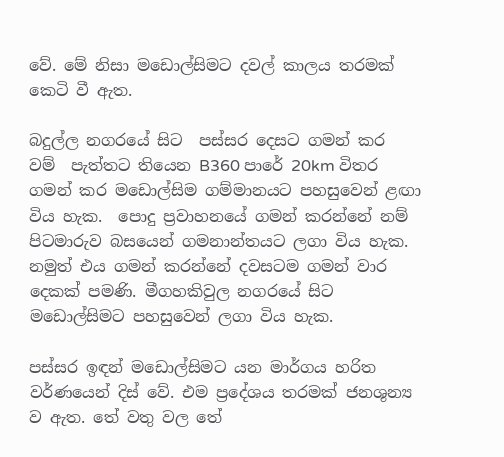වේ. මේ නිසා මඩොල්සිමට දවල් කාලය තරමක් කෙටි වී ඇත.

බදුල්ල නගරයේ සිට  පස්සර දෙසට ගමන් කර  වම්  පැත්තට තියෙන B360 පාරේ 20km විතර ගමන් කර මඩොල්සිම ගම්මානයට පහසුවෙන් ළඟා විය හැක.  පොදු ප්‍රවාහනයේ ගමන් කරන්නේ නම් පිටමාරුව බසයෙන් ගමනාන්තයට ලගා විය හැක. නමුත් එය ගමන් කරන්නේ දවසටම ගමන් වාර දෙකක් පමණි. මීගහකිවුල නගරයේ සිට මඩොල්සිමට පහසුවෙන් ලගා විය හැක.

පස්සර ඉඳන් මඩොල්සිමට යන මාර්ගය හරිත වර්ණයෙන් දිස් වේ. එම ප්‍රදේශය තරමක් ජනශුන්‍ය ව ඇත. තේ වතු වල තේ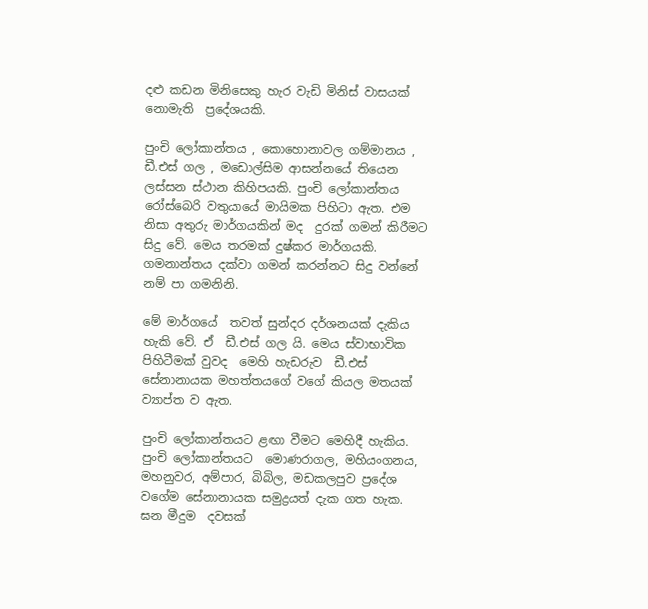දළු කඩන මිනිසෙකු හැර වැඩි මිනිස් වාසයක්  නොමැති  ප්‍රදේශයකි.

පුංචි ලෝකාන්තය , කොහොනාවල ගම්මානය , ඩී.එස් ගල , මඩොල්සිම ආසන්නයේ තියෙන ලස්සන ස්ථාන කිහිපයකි. පුංචි ලෝකාන්තය  රෝස්බෙරි වතුයායේ මායිමක පිහිටා ඇත. එම නිසා අතුරු මාර්ගයකින් මද  දුරක් ගමන් කිරීමට සිදු වේ. මෙය තරමක් දුෂ්කර මාර්ගයකි.  ගමනාන්තය දක්වා ගමන් කරන්නට සිදු වන්නේ නම් පා ගමනිනි.

මේ මාර්ගයේ  තවත් සුන්දර දර්ශනයක් දැකිය හැකි වේ. ඒ  ඩී.එස් ගල යි. මෙය ස්වාභාවික පිහිටීමක් වුවද  මෙහි හැඩරුව  ඩී.එස් සේනානායක මහත්තයගේ වගේ කියල මතයක් ව්‍යාප්ත ව ඇත.

පුංචි ලෝකාන්තයට ළඟා වීමට මෙහිදී හැකිය. පුංචි ලෝකාන්තයට  මොණරාගල, මහියංගනය, මහනුවර, අම්පාර, බිබිල, මඩකලපුව ප්‍රදේශ වගේම සේනානායක සමුද්‍රයත් දැක ගත හැක. ඝන මීදුම  දවසක්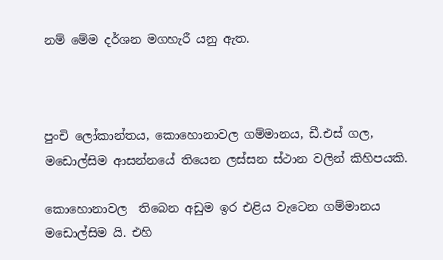නම් මේම දර්ශන මගහැරී යනු ඇත.



පුංචි ලෝකාන්තය, කොහොනාවල ගම්මානය, ඩී.එස් ගල, මඩොල්සිම ආසන්නයේ තියෙන ලස්සන ස්ථාන වලින් කිහිපයකි.

කොහොනාවල  තිබෙන අඩුම ඉර එළිය වැටෙන ගම්මානය මඩොල්සිම යි. එහි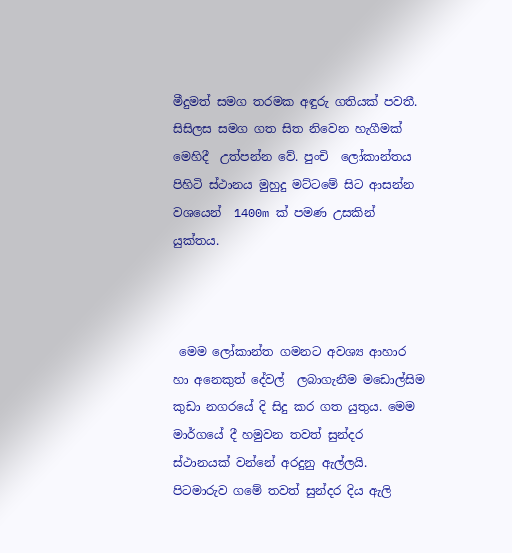මීදුමත් සමග තරමක අඳුරු ගතියක් පවතී. සිසිලස සමග ගත සිත නිවෙන හැගීමක් මෙහිදී  උත්පන්න වේ. පුංචි  ලෝකාන්තය පිහිටි ස්ථානය මුහුදු මට්ටමේ සිට ආසන්න වශයෙන්  1400m ක් පමණ උසකින් යුක්තය.



 මෙම ලෝකාන්ත ගමනට අවශ්‍ය ආහාර හා අනෙකුත් දේවල්  ලබාගැනීම මඩොල්සිම කුඩා නගරයේ දි සිදු කර ගත යුතුය. මෙම මාර්ගයේ දී හමුවන තවත් සුන්දර ස්ථානයක් වන්නේ අරදුනු ඇල්ලයි.  පිටමාරුව ගමේ තවත් සුන්දර දිය ඇලි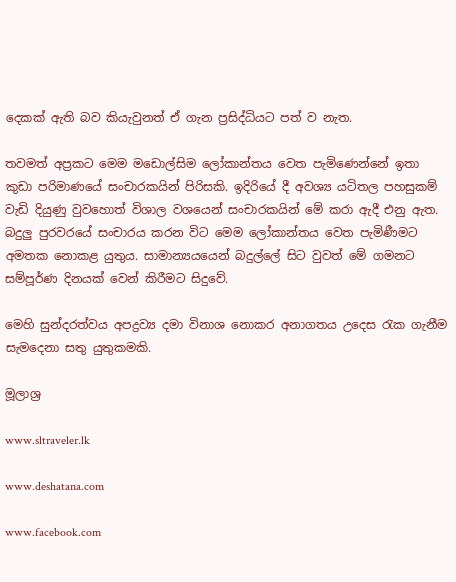දෙකක් ඇති බව කියැවුනත් ඒ ගැන ප්‍රසිද්ධියට පත් ව නැත.

තවමත් අප්‍රකට මෙම මඩොල්සිම ලෝකාන්තය වෙත පැමිණෙන්නේ ඉතා කුඩා පරිමාණයේ සංචාරකයින් පිරිසකි. ඉදිරියේ දී අවශ්‍ය යටිතල පහසුකම් වැඩි දියුණු වුවහොත් විශාල වශයෙන් සංචාරකයින් මේ කරා ඇදී එනු ඇත.  බදුලු පුරවරයේ සංචාරය කරන විට මෙම ලෝකාන්තය වෙත පැමිණීමට අමතක නොකළ යුතුය. සාමාන්‍යයයෙන් බදුල්ලේ සිට වුවත් මේ ගමනට සම්පූර්ණ දිනයක් වෙන් කිරීමට සිදුවේ.

මෙහි සුන්දරත්වය අපද්‍රව්‍ය දමා විනාශ නොකර අනාගතය උදෙස රැක ගැනීම සැමදෙනා සතු යුතුකමකි.

මූලාශ්‍ර

www.sltraveler.lk

www.deshatana.com

www.facebook.com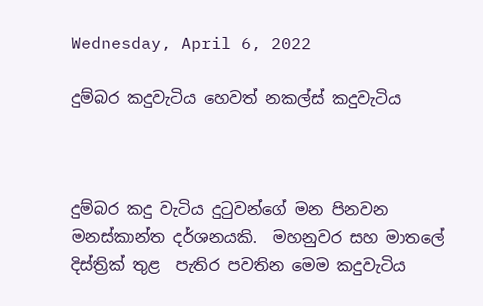Wednesday, April 6, 2022

දුම්බර කදුවැටිය හෙවත් නකල්ස් කදුවැටිය



දුම්බර කදු වැටිය දුටුවන්ගේ මන පිනවන  මනස්කාන්ත දර්ශනයකි.  මහනුවර සහ මාතලේ දිස්ත්‍රික් තුළ  පැතිර පවතින මෙම කදුවැටිය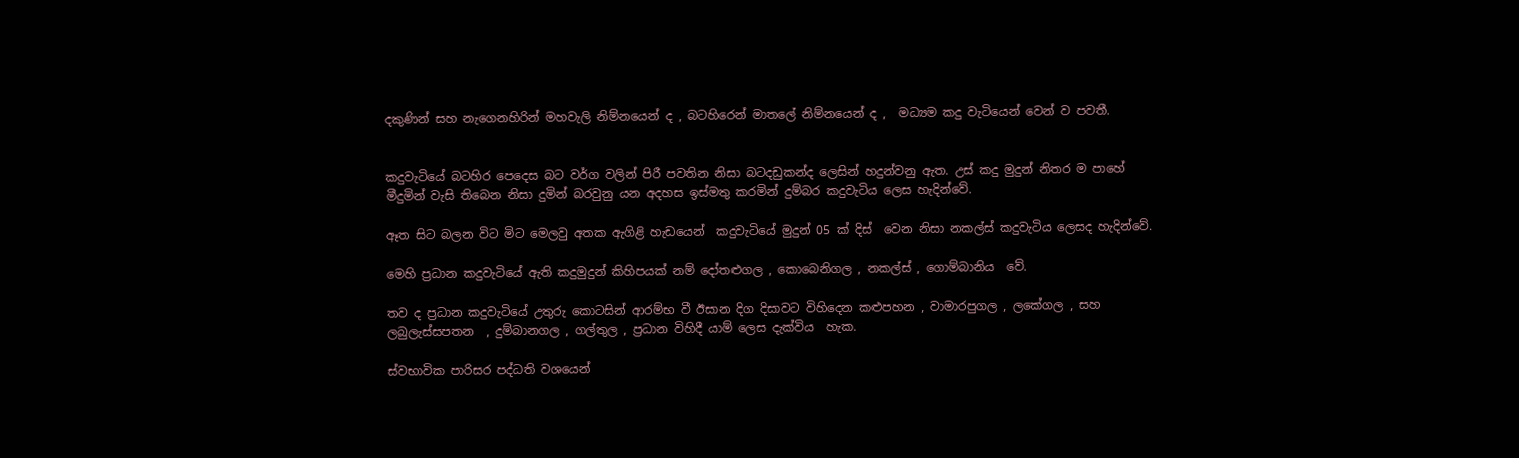දකුණින් සහ නැගෙනහිරින් මහවැලි නිම්නයෙන් ද , බටහිරෙන් මාතලේ නිම්නයෙන් ද ,  මධ්‍යම කදු වැටියෙන් වෙන් ව පවතී.


කදුවැටියේ බටහිර පෙදෙස බට වර්ග වලින් පිරී පවතින නිසා බටදඩුකන්ද ලෙසින් හදුන්වනු ඇත. උස් කදු මුදුන් නිතර ම පාහේ මීදුමින් වැසි තිබෙන නිසා දුමින් බරවුනු යන අදහස ඉස්මතු කරමින් දුම්බර කදුවැටිය ලෙස හැදින්වේ.

ඈත සිට බලන විට මිට මෙලවු අතක ඇගිළි හැඩයෙන්  කදුවැටියේ මුදුන් 05 ක් දිස්  වෙන නිසා නකල්ස් කදුවැටිය ලෙසද හැදින්වේ.

මෙහි ප්‍රධාන කදුවැටියේ ඇති කදුමුදුන් කිහිපයක් නම් දෝතළුගල , කොබෙනිගල , නකල්ස් , ගොම්බානිය  වේ.

තව ද ප්‍රධාන කදුවැටියේ උතුරු කොටසින් ආරම්භ වී ඊසාන දිග දිසාවට විහිදෙන කළුපහන , වාමාරපුගල , ලකේගල , සහ ලබුලැස්සපතන  , දුම්බානගල , ගල්තුල , ප්‍රධාන විහිදී යාම් ලෙස දැක්විය  හැක.

ස්වභාවික පාරිසර පද්ධති වශයෙන්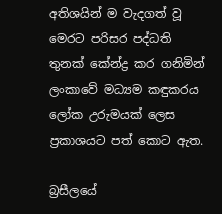අතිශයින් ම වැදගත් වූ මෙරට පරිසර පද්ධති තුනක් කේන්ද්‍ර කර ගනිමින් ලංකාවේ මධ්‍යම කඳුකරය ලෝක උරුමයක් ලෙස ප්‍රකාශයට පත් කොට ඇත.

බ්‍රසීලයේ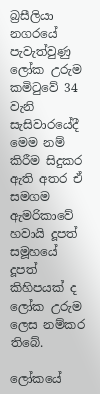බ්‍රසීලියා නගරයේ පැවැත්වුණු ලෝක උරුම කමිටුවේ 34 වැනි සැසිවාරයේදී මෙම නම් කිරීම සිදුකර ඇති අතර ඒ සමගම ඇමරිකාවේ හවායි දූපත් සමූහයේ දූපත් කිහිපයක් ද ලෝක උරුම ලෙස නම්කර තිබේ.

ලෝකයේ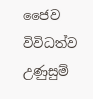ජෛව විවිධත්ව උණුසුම්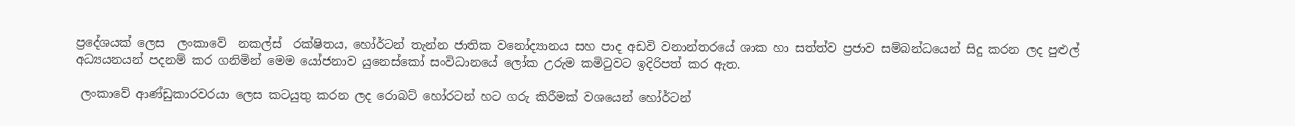ප්‍රදේශයක් ලෙස  ලංකාවේ  නකල්ස්  රක්ෂිතය, හෝර්ටන් තැන්න ජාතික වනෝද්‍යානය සහ පාද අඩවි වනාන්තරයේ ශාක හා සත්ත්ව ප්‍රජාව සම්බන්ධයෙන් සිදු කරන ලද පුළුල් අධ්‍යයනයන් පදනම් කර ගනිමින් මෙම යෝජනාව යුනෙස්කෝ සංවිධානයේ ලෝක උරුම කමිටුවට ඉදිරිපත් කර ඇත.

 ලංකාවේ ආණ්ඩුකාරවරයා ලෙස කටයුතු කරන ලද රොබට් හෝරටන් හට ගරු කිරීමක් වශයෙන් හෝර්ටන්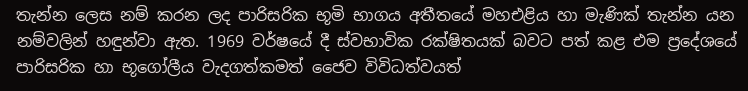තැන්න ලෙස නම් කරන ලද පාරිසරික භූමි භාගය අතීතයේ මහඑළිය හා මැණික් තැන්න යන නම්වලින් හඳුන්වා ඇත. 1969 වර්ෂයේ දී ස්වභාවික රක්ෂිතයක් බවට පත් කළ එම ප්‍රදේශයේ පාරිසරික හා භූගෝලීය වැදගත්කමත් ජෛව විවිධත්වයත්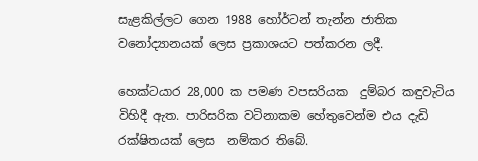සැළකිල්ලට ගෙන 1988 හෝර්ටන් තැන්න ජාතික වනෝද්‍යානයක් ලෙස ප්‍රකාශයට පත්කරන ලදී.

හෙක්ටයාර 28,000 ක පමණ වපසරියක  දුම්බර කඳුවැටිය විහිදී ඇත. පාරිසරික වටිනාකම හේතුවෙන්ම එය දැඩි රක්ෂිතයක් ලෙස  නම්කර තිබේ.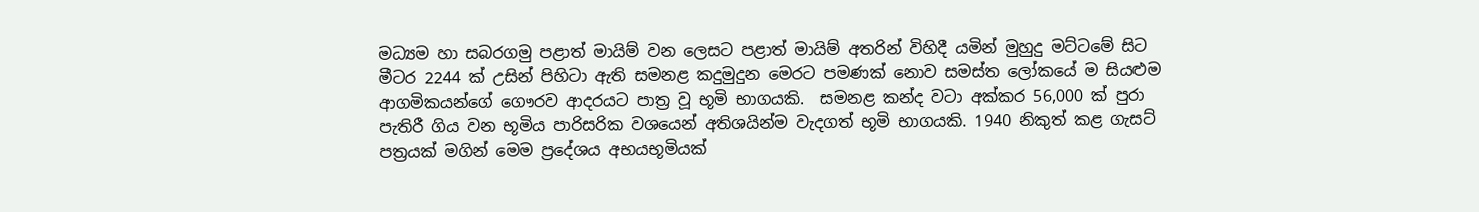මධ්‍යම හා සබරගමු පළාත් මායිම් වන ලෙසට පළාත් මායිම් අතරින් විහිදී යමින් මුහුදු මට්ටමේ සිට මීටර 2244 ක් උසින් පිහිටා ඇති සමනළ කදුමුදුන මෙරට පමණක් නොව සමස්ත ලෝකයේ ම සියළුම ආගමිකයන්ගේ ගෞරව ආදරයට පාත්‍ර වූ භූමි භාගයකි.  සමනළ කන්ද වටා අක්කර 56,000 ක් පුරා පැතිරී ගිය වන භූමිය පාරිසරික වශයෙන් අතිශයින්ම වැදගත් භූමි භාගයකි. 1940 නිකුත් කළ ගැසට් පත්‍රයක් මගින් මෙම ප්‍රදේශය අභයභූමියක්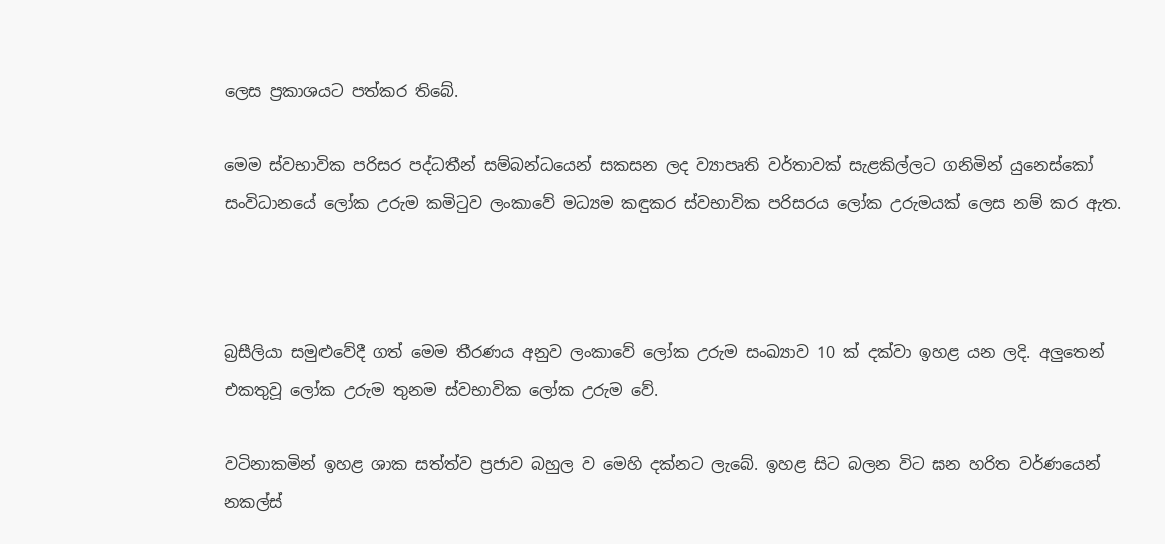ලෙස ප්‍රකාශයට පත්කර තිබේ.

මෙම ස්වභාවික පරිසර පද්ධතීන් සම්බන්ධයෙන් සකසන ලද ව්‍යාපෘති වර්තාවක් සැළකිල්ලට ගනිමින් යුනෙස්කෝ සංවිධානයේ ලෝක උරුම කමිටුව ලංකාවේ මධ්‍යම කඳුකර ස්වභාවික පරිසරය ලෝක උරුමයක් ලෙස නම් කර ඇත.



බ්‍රසීලියා සමුළුවේදී ගත් මෙම තීරණය අනුව ලංකාවේ ලෝක උරුම සංඛ්‍යාව 10 ක් දක්වා ඉහළ යන ලදි. අලුතෙන් එකතුවූ ලෝක උරුම තුනම ස්වභාවික ලෝක උරුම වේ.

වටිනාකමින් ඉහළ ශාක සත්ත්ව ප්‍රජාව බහුල ව මෙහි දක්නට ලැබේ. ඉහළ සිට බලන විට ඝන හරිත වර්ණයෙන් නකල්ස්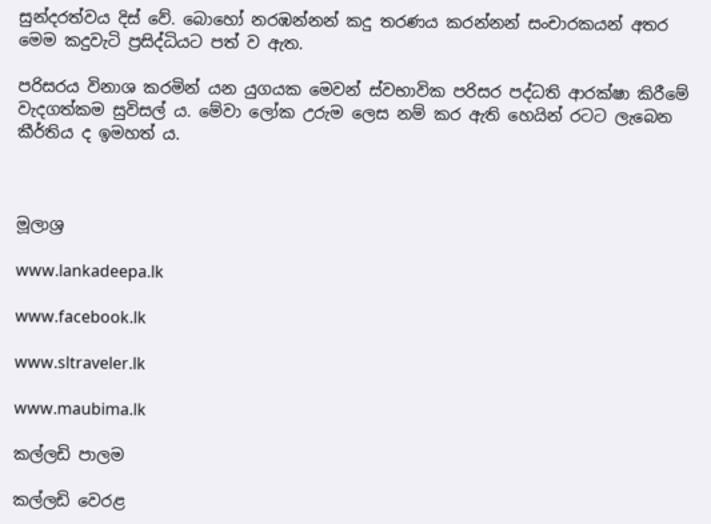සුන්දරත්වය දිස් වේ. බොහෝ නරඹන්නන් කදු තරණය කරන්නන් සංචාරකයන් අතර මෙම කදුවැටි ප්‍රසිද්ධියට පත් ව ඇත.

පරිසරය විනාශ කරමින් යන යුගයක මෙවන් ස්වභාවික පරිසර පද්ධති ආරක්ෂා කිරීමේ වැදගත්කම සුවිසල් ය. මේවා ලෝක උරුම ලෙස නම් කර ඇති හෙයින් රටට ලැබෙන කීර්තිය ද ඉමහත් ය.



මූලාශ්‍ර

www.lankadeepa.lk

www.facebook.lk

www.sltraveler.lk

www.maubima.lk

කල්ලඩි පාලම

කල්ලඩි වෙරළ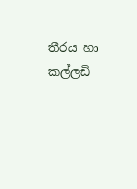තීරය හා කල්ලඩි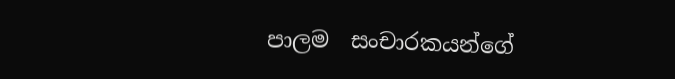පාලම  සංචාරකයන්ගේ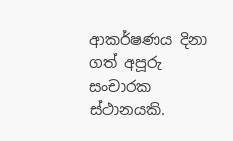ආකර්ෂණය දිනා ගත් අපූරු සංචාරක ස්ථානයකි.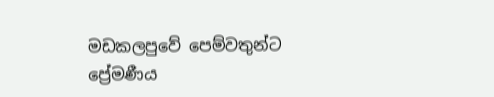මඩකලපුවේ පෙම්වතුන්ට ප්‍රේමණීය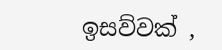ඉසව්වක් ,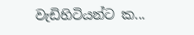වැඩිහිටියන්ට ක...